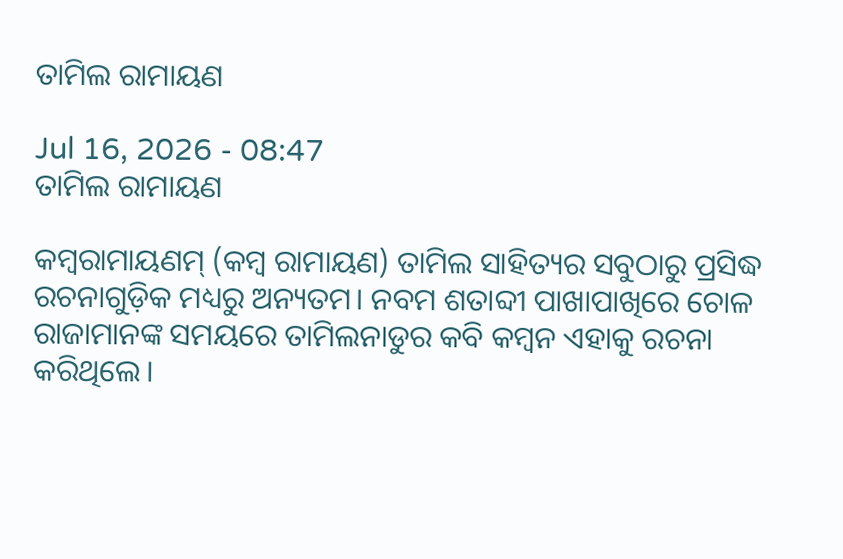ତାମିଲ ରାମାୟଣ

Jul 16, 2026 - 08:47
ତାମିଲ ରାମାୟଣ

କମ୍ୱରାମାୟଣମ୍‌ (କମ୍ୱ ରାମାୟଣ) ତାମିଲ ସାହିତ୍ୟର ସବୁଠାରୁ ପ୍ରସିଦ୍ଧ ରଚନାଗୁଡ଼ିକ ମଧ୍ୟରୁ ଅନ୍ୟତମ। ନବମ ଶତାବ୍ଦୀ ପାଖାପାଖିରେ ଚୋଳ ରାଜାମାନଙ୍କ ସମୟରେ ତାମିଲନାଡୁର କବି କମ୍ୱନ ଏହାକୁ ରଚନା କରିଥିଲେ।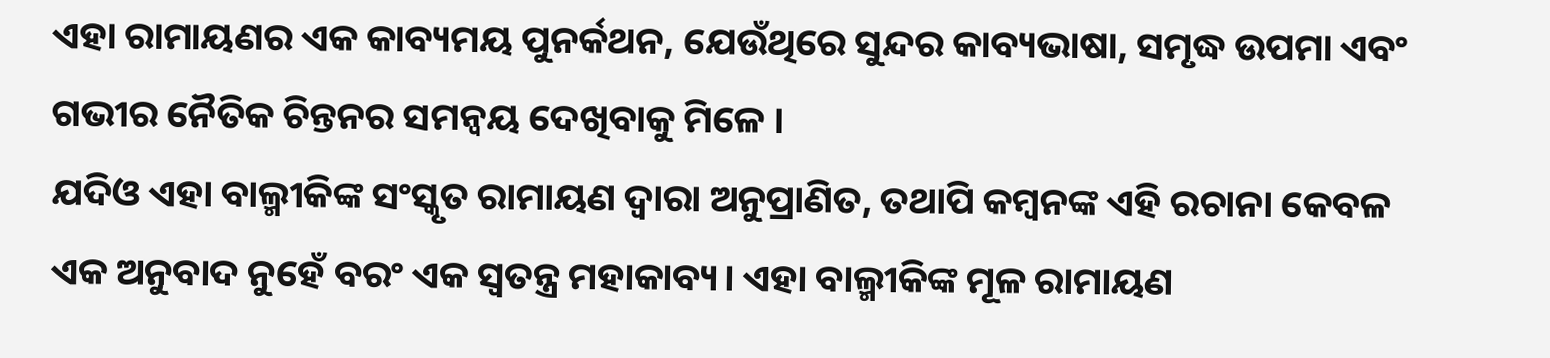ଏହା ରାମାୟଣର ଏକ କାବ୍ୟମୟ ପୁନର୍କଥନ, ଯେଉଁଥିରେ ସୁନ୍ଦର କାବ୍ୟଭାଷା, ସମୃଦ୍ଧ ଉପମା ଏବଂ ଗଭୀର ନୈତିକ ଚିନ୍ତନର ସମନ୍ୱୟ ଦେଖିବାକୁ ମିଳେ ।
ଯଦିଓ ଏହା ବାଲ୍ମୀକିଙ୍କ ସଂସ୍କୃତ ରାମାୟଣ ଦ୍ୱାରା ଅନୁପ୍ରାଣିତ, ତଥାପି କମ୍ୱନଙ୍କ ଏହି ରଚାନା କେବଳ ଏକ ଅନୁବାଦ ନୁହେଁ ବରଂ ଏକ ସ୍ୱତନ୍ତ୍ର ମହାକାବ୍ୟ। ଏହା ବାଲ୍ମୀକିଙ୍କ ମୂଳ ରାମାୟଣ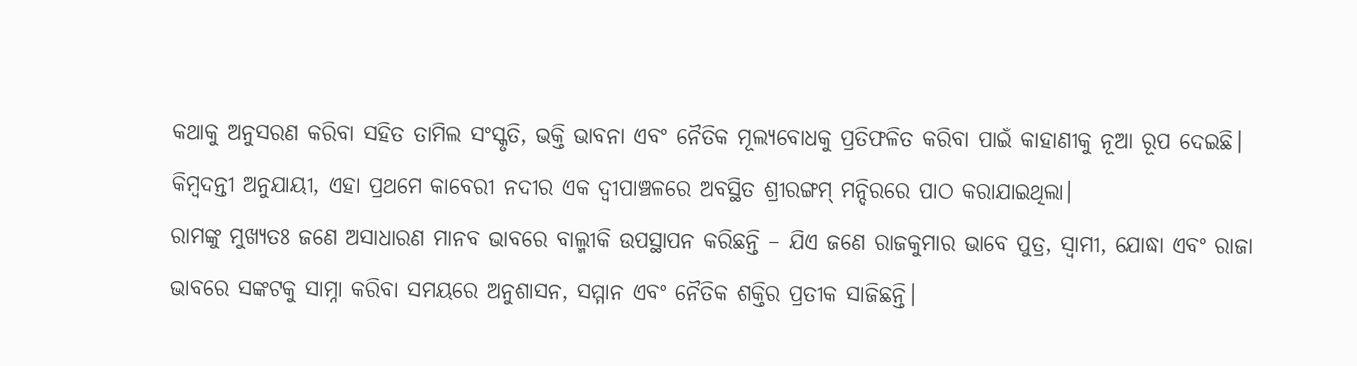କଥାକୁ ଅନୁସରଣ କରିବା ସହିତ ତାମିଲ ସଂସ୍କୃତି, ଭକ୍ତି ଭାବନା ଏବଂ ନୈତିକ ମୂଲ୍ୟବୋଧକୁ ପ୍ରତିଫଳିତ କରିବା ପାଇଁ କାହାଣୀକୁ ନୂଆ ରୂପ ଦେଇଛି। କିମ୍ୱଦନ୍ତୀ ଅନୁଯାୟୀ, ଏହା ପ୍ରଥମେ କାବେରୀ ନଦୀର ଏକ ଦ୍ୱୀପାଞ୍ଚଳରେ ଅବସ୍ଥିତ ଶ୍ରୀରଙ୍ଗମ୍‌ ମନ୍ଦିରରେ ପାଠ କରାଯାଇଥିଲା।
ରାମଙ୍କୁ ମୁଖ୍ୟତଃ ଜଣେ ଅସାଧାରଣ ମାନବ ଭାବରେ ବାଲ୍ମୀକି ଉପସ୍ଥାପନ କରିଛନ୍ତି – ଯିଏ ଜଣେ ରାଜକୁମାର ଭାବେ ପୁତ୍ର, ସ୍ୱାମୀ, ଯୋଦ୍ଧା ଏବଂ ରାଜା ଭାବରେ ସଙ୍କଟକୁ ସାମ୍ନା କରିବା ସମୟରେ ଅନୁଶାସନ, ସମ୍ମାନ ଏବଂ ନୈତିକ ଶକ୍ତିର ପ୍ରତୀକ ସାଜିଛନ୍ତି।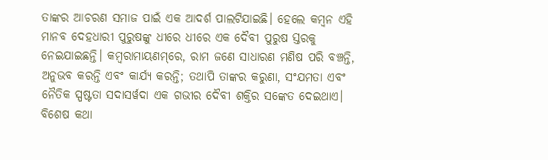ତାଙ୍କର ଆଚରଣ ସମାଜ ପାଇଁ ଏକ ଆଦର୍ଶ ପାଲଟିଯାଇଛି। ହେଲେ କମ୍ୱନ ଏହି ମାନବ ଦେହଧାରୀ ପୁରୁଷଙ୍କୁ ଧୀରେ ଧୀରେ ଏକ ଦୈବୀ ପୁରୁଷ ସ୍ତରକୁ ନେଇଯାଇଛନ୍ତି। କମ୍ୱରାମାୟଣମ୍‌ରେ, ରାମ ଜଣେ ସାଧାରଣ ମଣିଷ ପରି ବଞ୍ଚନ୍ତି, ଅନୁଭବ କରନ୍ତି ଏବଂ କାର୍ଯ୍ୟ କରନ୍ତି; ତଥାପି ତାଙ୍କର କରୁଣା, ସଂଯମତା ଏବଂ ନୈତିକ ସ୍ପଷ୍ଟତା ସଦାସର୍ୱଦା ଏକ ଗଭୀର ଦୈବୀ ଶକ୍ତିର ସଙ୍କେତ ଦେଇଥାଏ। ବିଶେଷ କଥା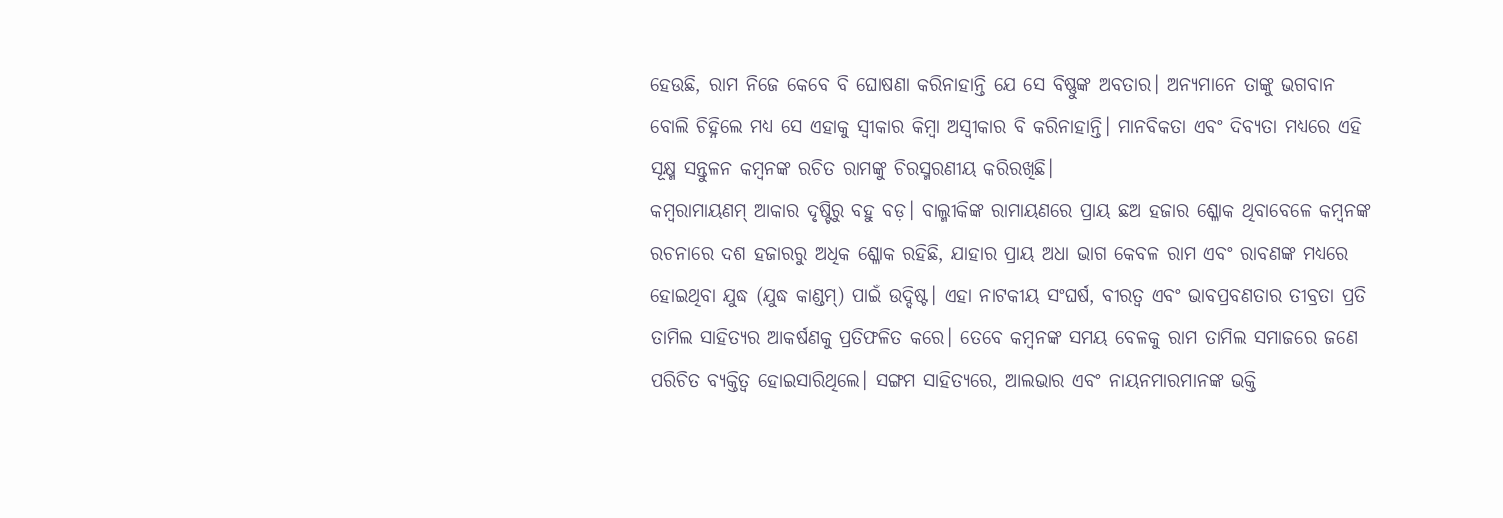ହେଉଛି, ରାମ ନିଜେ କେବେ ବି ଘୋଷଣା କରିନାହାନ୍ତି ଯେ ସେ ବିଷ୍ଣୁଙ୍କ ଅବତାର। ଅନ୍ୟମାନେ ତାଙ୍କୁ ଭଗବାନ ବୋଲି ଚିହ୍ନିଲେ ମଧ୍ୟ ସେ ଏହାକୁ ସ୍ୱୀକାର କିମ୍ୱା ଅସ୍ୱୀକାର ବି କରିନାହାନ୍ତି। ମାନବିକତା ଏବଂ ଦିବ୍ୟତା ମଧ୍ୟରେ ଏହି ସୂକ୍ଷ୍ମ ସନ୍ତୁଳନ କମ୍ୱନଙ୍କ ରଚିତ ରାମଙ୍କୁ ଚିରସ୍ମରଣୀୟ କରିରଖିଛି।
କମ୍ୱରାମାୟଣମ୍‌ ଆକାର ଦୃଷ୍ଟିରୁ ବହୁ ବଡ଼। ବାଲ୍ମୀକିଙ୍କ ରାମାୟଣରେ ପ୍ରାୟ ଛଅ ହଜାର ଶ୍ଳୋକ ଥିବାବେଳେ କମ୍ୱନଙ୍କ ରଚନାରେ ଦଶ ହଜାରରୁ ଅଧିକ ଶ୍ଳୋକ ରହିଛି, ଯାହାର ପ୍ରାୟ ଅଧା ଭାଗ କେବଳ ରାମ ଏବଂ ରାବଣଙ୍କ ମଧ୍ୟରେ ହୋଇଥିବା ଯୁଦ୍ଧ (ଯୁଦ୍ଧ କାଣ୍ଡମ୍‌) ପାଇଁ ଉଦ୍ଦିଷ୍ଟ। ଏହା ନାଟକୀୟ ସଂଘର୍ଷ, ବୀରତ୍ୱ ଏବଂ ଭାବପ୍ରବଣତାର ତୀବ୍ରତା ପ୍ରତି ତାମିଲ ସାହିତ୍ୟର ଆକର୍ଷଣକୁ ପ୍ରତିଫଳିତ କରେ। ତେବେ କମ୍ୱନଙ୍କ ସମୟ ବେଳକୁ ରାମ ତାମିଲ ସମାଜରେ ଜଣେ ପରିଚିତ ବ୍ୟକ୍ତିତ୍ୱ ହୋଇସାରିଥିଲେ। ସଙ୍ଗମ ସାହିତ୍ୟରେ, ଆଲଭାର ଏବଂ ନାୟନମାରମାନଙ୍କ ଭକ୍ତି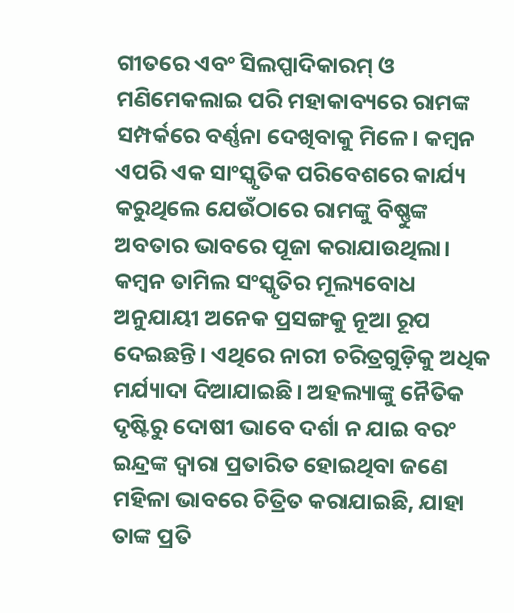ଗୀତରେ ଏବଂ ସିଲପ୍ପାଦିକାରମ୍‌ ଓ ମଣିମେକଲାଇ ପରି ମହାକାବ୍ୟରେ ରାମଙ୍କ ସମ୍ପର୍କରେ ବର୍ଣ୍ଣନା ଦେଖିବାକୁ ମିଳେ। କମ୍ୱନ ଏପରି ଏକ ସାଂସ୍କୃତିକ ପରିବେଶରେ କାର୍ଯ୍ୟ କରୁଥିଲେ ଯେଉଁଠାରେ ରାମଙ୍କୁ ବିଷ୍ଣୁଙ୍କ ଅବତାର ଭାବରେ ପୂଜା କରାଯାଉଥିଲା।
କମ୍ୱନ ତାମିଲ ସଂସ୍କୃତିର ମୂଲ୍ୟବୋଧ ଅନୁଯାୟୀ ଅନେକ ପ୍ରସଙ୍ଗକୁ ନୂଆ ରୂପ ଦେଇଛନ୍ତି। ଏଥିରେ ନାରୀ ଚରିତ୍ରଗୁଡ଼ିକୁ ଅଧିକ ମର୍ଯ୍ୟାଦା ଦିଆଯାଇଛି। ଅହଲ୍ୟାଙ୍କୁ ନୈତିକ ଦୃଷ୍ଟିରୁ ଦୋଷୀ ଭାବେ ଦର୍ଶା ନ ଯାଇ ବରଂ ଇନ୍ଦ୍ରଙ୍କ ଦ୍ୱାରା ପ୍ରତାରିତ ହୋଇଥିବା ଜଣେ ମହିଳା ଭାବରେ ଚିତ୍ରିତ କରାଯାଇଛି, ଯାହା ତାଙ୍କ ପ୍ରତି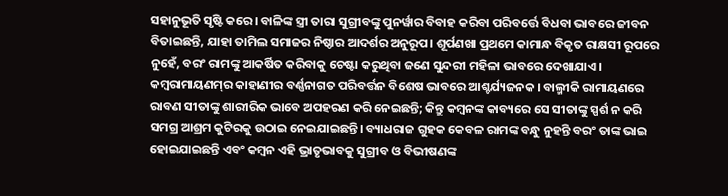ସହାନୁଭୂତି ସୃଷ୍ଟି କରେ। ବାଳିଙ୍କ ସ୍ତ୍ରୀ ତାରା ସୁଗ୍ରୀବଙ୍କୁ ପୁନର୍ୱାର ବିବାହ କରିବା ପରିବର୍ତ୍ତେ ବିଧବା ଭାବରେ ଜୀବନ ବିତାଇଛନ୍ତି, ଯାହା ତାମିଲ ସମାଜର ନିଷ୍ଠାର ଆଦର୍ଶର ଅନୁରୂପ। ଶୂର୍ପଣଖା ପ୍ରଥମେ କାମାନ୍ଧ ବିକୃତ ରାକ୍ଷସୀ ରୂପରେ ନୁହେଁ, ବରଂ ରାମଙ୍କୁ ଆକର୍ଷିତ କରିବାକୁ ଚେଷ୍ଟା କରୁଥିବା ଜଣେ ସୁନ୍ଦରୀ ମହିଳା ଭାବରେ ଦେଖାଯାଏ।
କମ୍ୱରାମାୟଣମ୍‌ର କାହାଣୀର ବର୍ଣ୍ଣନାଗତ ପରିବର୍ତ୍ତନ ବିଶେଷ ଭାବରେ ଆଶ୍ଚର୍ଯ୍ୟଜନକ । ବାଲ୍ମୀକି ରାମାୟଣରେ ରାବଣ ସୀତାଙ୍କୁ ଶାରୀରିକ ଭାବେ ଅପହରଣ କରି ନେଇଛନ୍ତି; କିନ୍ତୁ କମ୍ୱନଙ୍କ କାବ୍ୟରେ ସେ ସୀତାଙ୍କୁ ସ୍ପର୍ଶ ନ କରି ସମଗ୍ର ଆଶ୍ରମ କୁଟିରକୁ ଉଠାଇ ନେଇଯାଇଛନ୍ତି। ବ୍ୟାଧରାଜ ଗୁହକ କେବଳ ରାମଙ୍କ ବନ୍ଧୁ ନୁହନ୍ତି ବରଂ ତାଙ୍କ ଭାଇ ହୋଇଯାଇଛନ୍ତି ଏବଂ କମ୍ୱନ ଏହି ଭ୍ରାତୃଭାବକୁ ସୁଗ୍ରୀବ ଓ ବିଭୀଷଣଙ୍କ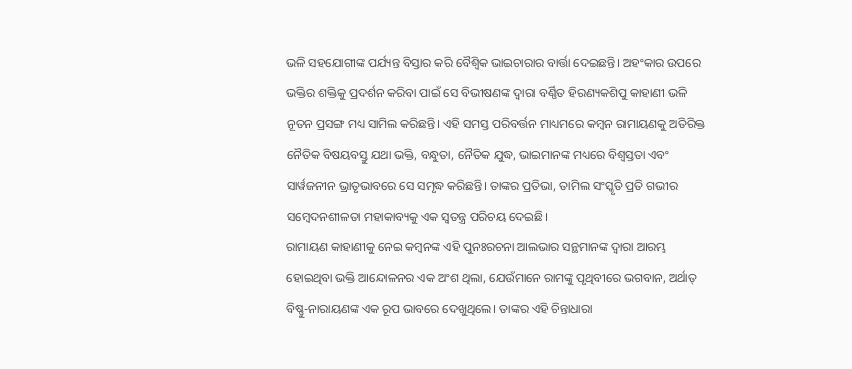ଭଳି ସହଯୋଗୀଙ୍କ ପର୍ଯ୍ୟନ୍ତ ବିସ୍ତାର କରି ବୈଶ୍ୱିକ ଭାଇଚାରାର ବାର୍ତ୍ତା ଦେଇଛନ୍ତି। ଅହଂକାର ଉପରେ ଭକ୍ତିର ଶକ୍ତିକୁ ପ୍ରଦର୍ଶନ କରିବା ପାଇଁ ସେ ବିଭୀଷଣଙ୍କ ଦ୍ୱାରା ବର୍ଣ୍ଣିତ ହିରଣ୍ୟକଶିପୁ କାହାଣୀ ଭଳି ନୂତନ ପ୍ରସଙ୍ଗ ମଧ୍ୟ ସାମିଲ କରିଛନ୍ତି। ଏହି ସମସ୍ତ ପରିବର୍ତ୍ତନ ମାଧ୍ୟମରେ କମ୍ୱନ ରାମାୟଣକୁ ଅତିରିକ୍ତ ନୈତିକ ବିଷୟବସ୍ତୁ ଯଥା ଭକ୍ତି, ବନ୍ଧୁତା, ନୈତିକ ଯୁଦ୍ଧ, ଭାଇମାନଙ୍କ ମଧ୍ୟରେ ବିଶ୍ୱସ୍ତତା ଏବଂ ସାର୍ୱଜନୀନ ଭ୍ରାତୃଭାବରେ ସେ ସମୃଦ୍ଧ କରିଛନ୍ତି। ତାଙ୍କର ପ୍ରତିଭା, ତାମିଲ ସଂସ୍କୃତି ପ୍ରତି ଗଭୀର ସମ୍ୱେଦନଶୀଳତା ମହାକାବ୍ୟକୁ ଏକ ସ୍ୱତନ୍ତ୍ର ପରିଚୟ ଦେଇଛି।
ରାମାୟଣ କାହାଣୀକୁ ନେଇ କମ୍ୱନଙ୍କ ଏହି ପୁନଃରଚନା ଆଲଭାର ସନ୍ଥମାନଙ୍କ ଦ୍ୱାରା ଆରମ୍ଭ ହୋଇଥିବା ଭକ୍ତି ଆନ୍ଦୋଳନର ଏକ ଅଂଶ ଥିଲା, ଯେଉଁମାନେ ରାମଙ୍କୁ ପୃଥିବୀରେ ଭଗବାନ, ଅର୍ଥାତ୍‌ ବିଷ୍ଣୁ-ନାରାୟଣଙ୍କ ଏକ ରୂପ ଭାବରେ ଦେଖୁଥିଲେ। ତାଙ୍କର ଏହି ଚିନ୍ତାଧାରା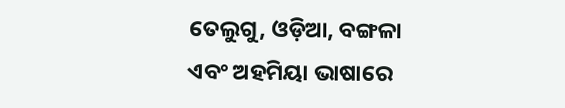ତେଲୁଗୁ, ଓଡ଼ିଆ, ବଙ୍ଗଳା ଏବଂ ଅହମିୟା ଭାଷାରେ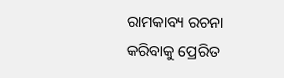ରାମକାବ୍ୟ ରଚନା କରିବାକୁ ପ୍ରେରିତ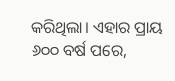କରିଥିଲା। ଏହାର ପ୍ରାୟ ୬୦୦ ବର୍ଷ ପରେ,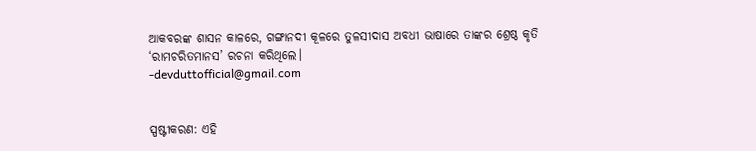ଆକବରଙ୍କ ଶାସନ କାଳରେ, ଗଙ୍ଗାନଦୀ କୂଳରେ ତୁଳସୀଦାସ ଅବଧୀ ଭାଷାରେ ତାଙ୍କର ଶ୍ରେଷ୍ଠ କୃତି ‘ରାମଚରିତମାନସ’ ରଚନା କରିଥିଲେ।
-devduttofficial@gmail.com


ସ୍ପଷ୍ଟୀକରଣ: ଏହି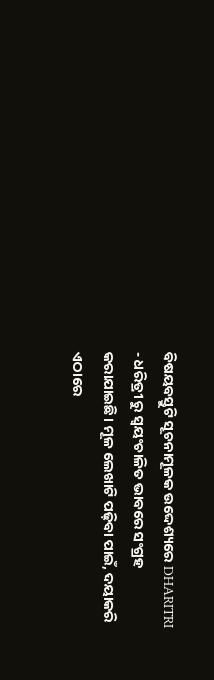ବିଷୟବସ୍ତୁଟି ସୂଚନାମୂଳକ ଉଦ୍ଦେଶ୍ୟରେ DHARITRI - ଧରିତ୍ରୀ ରୁ ସ୍ୱୟଂଚାଳିତ ଭାବରେ ସଂଗ୍ରହ କରାଯାଇଛି। ମୂଳ ଲେଖାଟି ପଢ଼ିବା ପାଇଁ, ଦୟାକରି ଏଠାରେ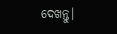ଦେଖନ୍ତୁ।